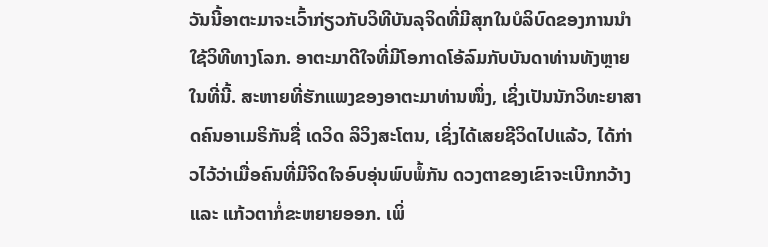ວັນນີ້ອາຕະມາຈະເວົ້າກ່ຽວກັບວິທີບັນລຸຈິດທີ່ມີສຸກໃນບໍລິບົດຂອງການນຳໃຊ້ວິທີທາງໂລກ. ອາຕະມາດີໃຈທີ່ມີໂອກາດໂອ້ລົມກັບບັນດາທ່ານທັງຫຼາຍໃນທີ່ນີ້. ສະຫາຍທີ່ຮັກແພງຂອງອາຕະມາທ່ານໜຶ່ງ, ເຊິ່ງເປັນນັກວິທະຍາສາດຄົນອາເມຣິກັນຊື່ ເດວິດ ລິວິງສະໂຕນ, ເຊິ່ງໄດ້ເສຍຊີວິດໄປແລ້ວ, ໄດ້ກ່າວໄວ້ວ່າເມື່ອຄົນທີ່ມີຈິດໃຈອົບອຸ່ນພົບພໍ້ກັນ ດວງຕາຂອງເຂົາຈະເບີກກວ້າງ ແລະ ແກ້ວຕາກໍ່ຂະຫຍາຍອອກ. ເພິ່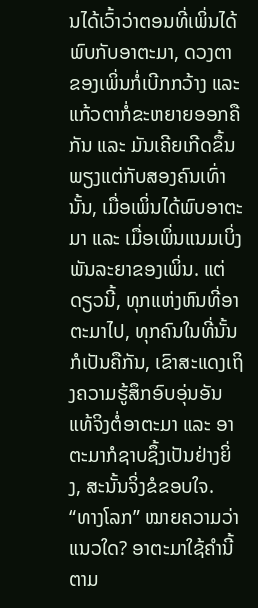ນໄດ້ເວົ້າວ່າຕອນທີ່ເພິ່ນໄດ້ພົບກັບອາຕະມາ, ດວງຕາຂອງເພິ່ນກໍ່ເບີກກວ້າງ ແລະ ແກ້ວຕາກໍ່ຂະຫຍາຍອອກຄືກັນ ແລະ ມັນເຄີຍເກີດຂຶ້ນພຽງແຕ່ກັບສອງຄົນເທົ່ານັ້ນ, ເມື່ອເພິ່ນໄດ້ພົບອາຕະມາ ແລະ ເມື່ອເພິ່ນແນມເບິ່ງພັນລະຍາຂອງເພິ່ນ. ແຕ່ດຽວນີ້, ທຸກແຫ່ງຫົນທີ່ອາຕະມາໄປ, ທຸກຄົນໃນທີ່ນັ້ນກໍເປັນຄືກັນ, ເຂົາສະແດງເຖິງຄວາມຮູ້ສຶກອົບອຸ່ນອັນແທ້ຈິງຕໍ່ອາຕະມາ ແລະ ອາຕະມາກໍຊາບຊຶ້ງເປັນຢ່າງຍິ່ງ, ສະນັ້ນຈິ່ງຂໍຂອບໃຈ.
“ທາງໂລກ” ໝາຍຄວາມວ່າແນວໃດ? ອາຕະມາໃຊ້ຄຳນີ້ຕາມ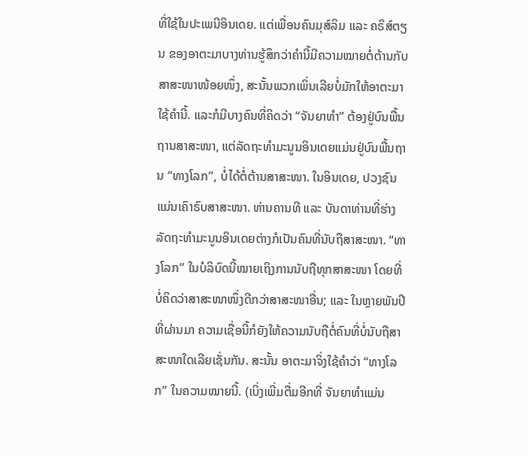ທີ່ໃຊ້ໃນປະເພນີອິນເດຍ. ແຕ່ເພື່ອນຄົນມຸສ໌ລິມ ແລະ ຄຣິສ໌ຕຽນ ຂອງອາຕະມາບາງທ່ານຮູ້ສຶກວ່າຄຳນີ້ມີຄວາມໝາຍຕໍ່ຕ້ານກັບສາສະໜາໜ້ອຍໜຶ່ງ, ສະນັ້ນພວກເພິ່ນເລີຍບໍ່ມັກໃຫ້ອາຕະມາໃຊ້ຄຳນີ້. ແລະກໍມີບາງຄົນທີ່ຄິດວ່າ “ຈັນຍາທຳ” ຕ້ອງຢູ່ບົນພື້ນຖານສາສະໜາ, ແຕ່ລັດຖະທຳມະນູນອິນເດຍແມ່ນຢູ່ບົນພື້ນຖານ “ທາງໂລກ”, ບໍ່ໄດ້ຕໍ່ຕ້ານສາສະໜາ. ໃນອິນເດຍ, ປວງຊົນແມ່ນເຄົາຣົບສາສະໜາ. ທ່ານຄານທີ ແລະ ບັນດາທ່ານທີ່ຮ່າງລັດຖະທຳມະນູນອິນເດຍຕ່າງກໍເປັນຄົນທີ່ນັບຖືສາສະໜາ. “ທາງໂລກ” ໃນບໍລິບົດນີ້ໝາຍເຖິງການນັບຖືທຸກສາສະໜາ ໂດຍທີ່ບໍ່ຄິດວ່າສາສະໜາໜຶ່ງດີກວ່າສາສະໜາອື່ນ; ແລະ ໃນຫຼາຍພັນປີທີ່ຜ່ານມາ ຄວາມເຊື່ອນີ້ກໍຍັງໃຫ້ຄວາມນັບຖືຕໍ່ຄົນທີ່ບໍ່ນັບຖືສາສະໜາໃດເລີຍເຊັ່ນກັນ. ສະນັ້ນ ອາຕະມາຈິ່ງໃຊ້ຄຳວ່າ “ທາງໂລກ” ໃນຄວາມໝາຍນີ້. (ເບິ່ງເພີ່ມຕື່ມອີກທີ່ ຈັນຍາທຳແມ່ນ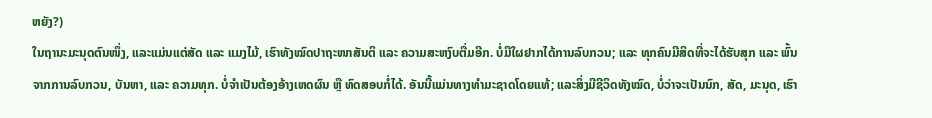ຫຍັງ?)
ໃນຖານະມະນຸດຕົນໜຶ່ງ, ແລະແມ່ນແຕ່ສັດ ແລະ ແມງໄມ້, ເຮົາທັງໝົດປາຖະໜາສັນຕິ ແລະ ຄວາມສະຫງົບຕື່ມອີກ. ບໍ່ມີໃຜຢາກໄດ້ການລົບກວນ; ແລະ ທຸກຄົນມີສິດທີ່ຈະໄດ້ຮັບສຸກ ແລະ ພົ້ນຈາກການລົບກວນ, ບັນຫາ, ແລະ ຄວາມທຸກ. ບໍ່ຈຳເປັນຕ້ອງອ້າງເຫດຜົນ ຫຼື ທົດສອບກໍ່ໄດ້. ອັນນີ້ແມ່ນທາງທຳມະຊາດໂດຍແທ້; ແລະສິ່ງມີຊີວິດທັງໝົດ, ບໍ່ວ່າຈະເປັນນົກ, ສັດ, ມະນຸດ, ເຮົາ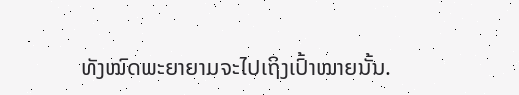ທັງໝົດພະຍາຍາມຈະໄປເຖິງເປົ້າໝາຍນັ້ນ.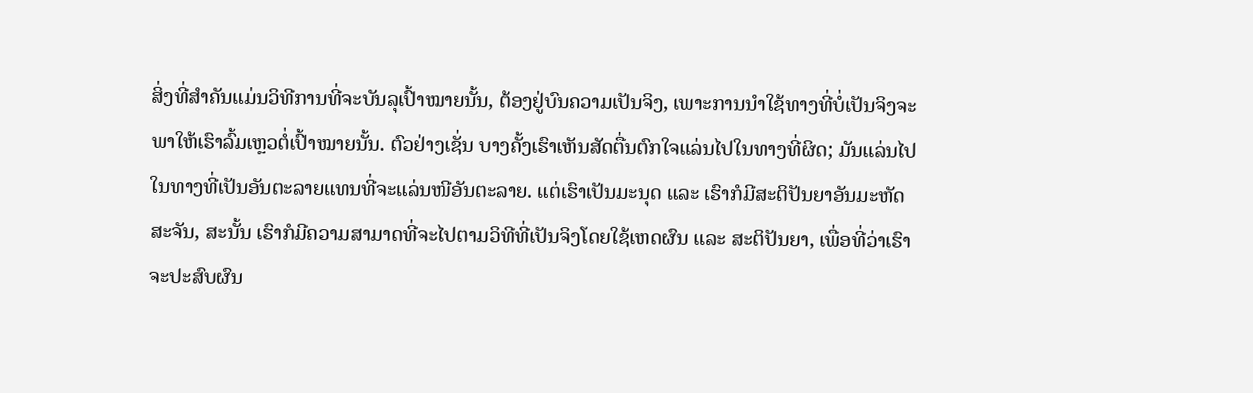ສິ່ງທີ່ສຳຄັນແມ່ນວິທີການທີ່ຈະບັນລຸເປົ້າໝາຍນັ້ນ, ຕ້ອງຢູ່ບົນຄວາມເປັນຈິງ, ເພາະການນຳໃຊ້ທາງທີ່ບໍ່ເປັນຈິງຈະພາໃຫ້ເຮົາລົ້ມເຫຼວຕໍ່ເປົ້າໝາຍນັ້ນ. ຕົວຢ່າງເຊັ່ນ ບາງຄັ້ງເຮົາເຫັນສັດຕື່ນຕົກໃຈແລ່ນໄປໃນທາງທີ່ຜິດ; ມັນແລ່ນໄປໃນທາງທີ່ເປັນອັນຕະລາຍແທນທີ່ຈະແລ່ນໜີອັນຕະລາຍ. ແຕ່ເຮົາເປັນມະນຸດ ແລະ ເຮົາກໍມີສະຕິປັນຍາອັນມະຫັດສະຈັນ, ສະນັ້ນ ເຮົາກໍມີຄວາມສາມາດທີ່ຈະໄປຕາມວິທີທີ່ເປັນຈິງໂດຍໃຊ້ເຫດຜົນ ແລະ ສະຕິປັນຍາ, ເພື່ອທີ່ວ່າເຮົາຈະປະສົບຜົນ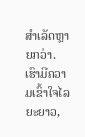ສຳເລັດຫຼາຍກວ່າ. ເຮົາມີຄວາມເຂົ້າໃຈໄລຍະຍາວ,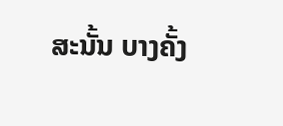ສະນັ້ນ ບາງຄັ້ງ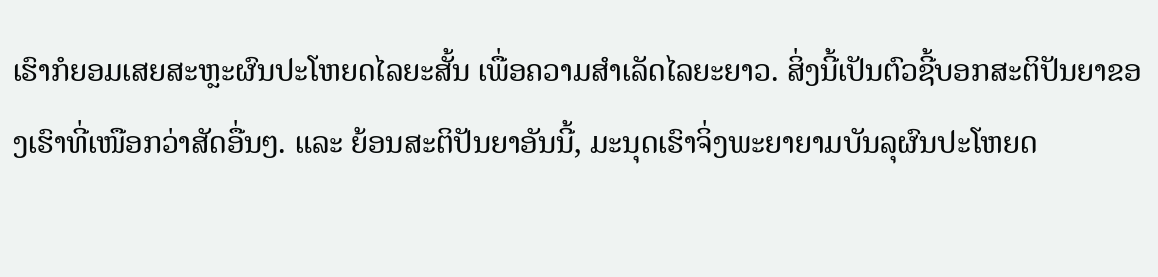ເຮົາກໍຍອມເສຍສະຫຼະຜົນປະໂຫຍດໄລຍະສັ້ນ ເພື່ອຄວາມສຳເລັດໄລຍະຍາວ. ສິ່ງນີ້ເປັນຕົວຊີ້ບອກສະຕິປັນຍາຂອງເຮົາທີ່ເໜືອກວ່າສັດອື່ນໆ. ແລະ ຍ້ອນສະຕິປັນຍາອັນນີ້, ມະນຸດເຮົາຈິ່ງພະຍາຍາມບັນລຸຜົນປະໂຫຍດ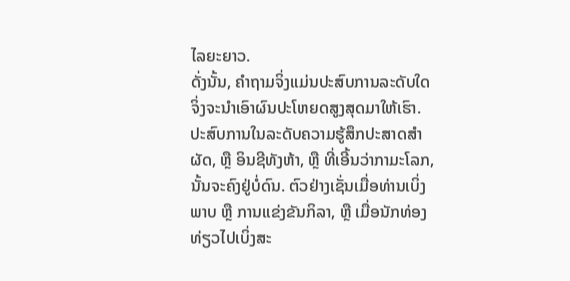ໄລຍະຍາວ.
ດັ່ງນັ້ນ, ຄຳຖາມຈິ່ງແມ່ນປະສົບການລະດັບໃດຈິ່ງຈະນຳເອົາຜົນປະໂຫຍດສູງສຸດມາໃຫ້ເຮົາ. ປະສົບການໃນລະດັບຄວາມຮູ້ສຶກປະສາດສຳຜັດ, ຫຼື ອິນຊີທັງຫ້າ, ຫຼື ທີ່ເອີ້ນວ່າກາມະໂລກ, ນັ້ນຈະຄົງຢູ່ບໍ່ດົນ. ຕົວຢ່າງເຊັ່ນເມື່ອທ່ານເບິ່ງພາບ ຫຼື ການແຂ່ງຂັນກິລາ, ຫຼື ເມື່ອນັກທ່ອງທ່ຽວໄປເບິ່ງສະ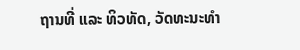ຖານທີ່ ແລະ ທິວທັດ, ວັດທະນະທຳ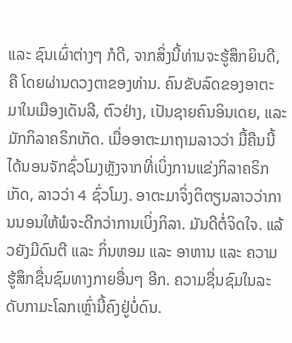ແລະ ຊົນເຜົ່າຕ່າງໆ ກໍດີ, ຈາກສິ່ງນີ້ທ່ານຈະຮູ້ສຶກຍິນດີ, ຄື ໂດຍຜ່ານດວງຕາຂອງທ່ານ. ຄົນຂັບລົດຂອງອາຕະມາໃນເມືອງເດັນລີ, ຕົວຢ່າງ, ເປັນຊາຍຄົນອິນເດຍ, ແລະ ມັກກິລາຄຣິກເກັດ. ເມື່ອອາຕະມາຖາມລາວວ່າ ມື້ຄືນນີ້ໄດ້ນອນຈັກຊົ່ວໂມງຫຼັງຈາກທີ່ເບິ່ງການແຂ່ງກິລາຄຣິກເກັດ, ລາວວ່າ 4 ຊົ່ວໂມງ. ອາຕະມາຈິ່ງຕິຕຽນລາວວ່າການນອນໃຫ້ພໍຈະດີກວ່າການເບິ່ງກິລາ. ມັນດີຕໍ່ຈິດໃຈ. ແລ້ວຍັງມີດົນຕີ ແລະ ກິ່ນຫອມ ແລະ ອາຫານ ແລະ ຄວາມຮູ້ສຶກຊື່ນຊົມທາງກາຍອື່ນໆ ອີກ. ຄວາມຊື່ນຊົມໃນລະດັບກາມະໂລກເຫຼົ່ານີ້ຄົງຢູ່ບໍ່ດົນ.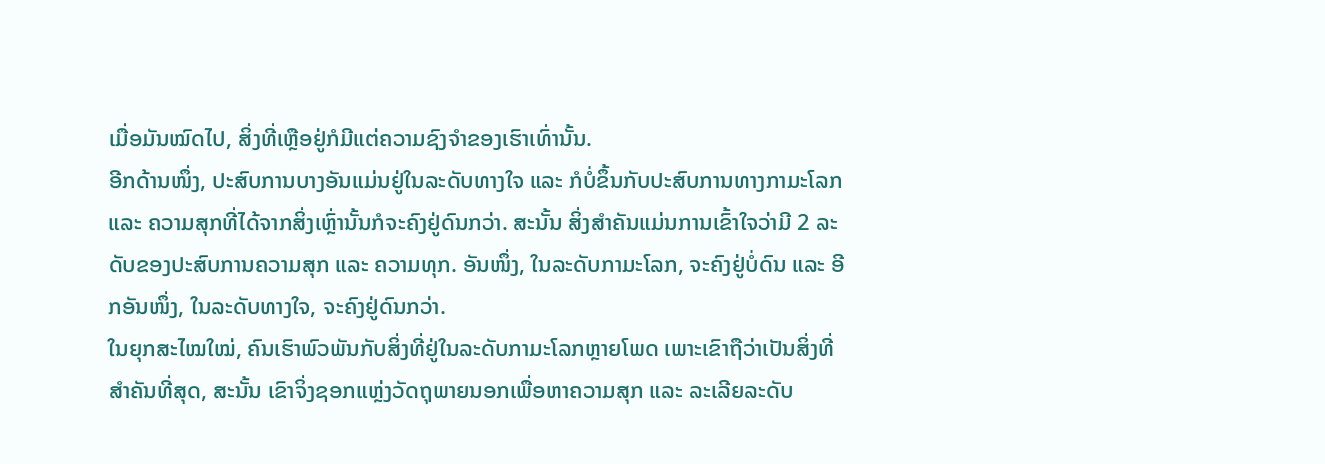ເມື່ອມັນໝົດໄປ, ສິ່ງທີ່ເຫຼືອຢູ່ກໍມີແຕ່ຄວາມຊົງຈຳຂອງເຮົາເທົ່ານັ້ນ.
ອີກດ້ານໜຶ່ງ, ປະສົບການບາງອັນແມ່ນຢູ່ໃນລະດັບທາງໃຈ ແລະ ກໍບໍ່ຂຶ້ນກັບປະສົບການທາງກາມະໂລກ ແລະ ຄວາມສຸກທີ່ໄດ້ຈາກສິ່ງເຫຼົ່ານັ້ນກໍຈະຄົງຢູ່ດົນກວ່າ. ສະນັ້ນ ສິ່ງສຳຄັນແມ່ນການເຂົ້າໃຈວ່າມີ 2 ລະດັບຂອງປະສົບການຄວາມສຸກ ແລະ ຄວາມທຸກ. ອັນໜຶ່ງ, ໃນລະດັບກາມະໂລກ, ຈະຄົງຢູ່ບໍ່ດົນ ແລະ ອີກອັນໜຶ່ງ, ໃນລະດັບທາງໃຈ, ຈະຄົງຢູ່ດົນກວ່າ.
ໃນຍຸກສະໄໝໃໝ່, ຄົນເຮົາພົວພັນກັບສິ່ງທີ່ຢູ່ໃນລະດັບກາມະໂລກຫຼາຍໂພດ ເພາະເຂົາຖືວ່າເປັນສິ່ງທີ່ສຳຄັນທີ່ສຸດ, ສະນັ້ນ ເຂົາຈິ່ງຊອກແຫຼ່ງວັດຖຸພາຍນອກເພື່ອຫາຄວາມສຸກ ແລະ ລະເລີຍລະດັບ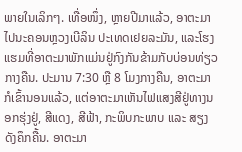ພາຍໃນເລິກໆ. ເທື່ອໜຶ່ງ, ຫຼາຍປີມາແລ້ວ, ອາຕະມາໄປນະຄອນຫຼວງເບີລິນ ປະເທດເຢຍລະມັນ, ແລະໂຮງແຮມທີ່ອາຕະມາພັກແມ່ນຢູ່ກົງກັນຂ້າມກັບບ່ອນທ່ຽວກາງຄືນ. ປະມານ 7:30 ຫຼື 8 ໂມງກາງຄືນ, ອາຕະມາກໍເຂົ້ານອນແລ້ວ, ແຕ່ອາຕະມາເຫັນໄຟແສງສີຢູ່ທາງນອກຮຸ່ງຢູ່, ສີແດງ, ສີຟ້າ, ກະພິບກະພາບ ແລະ ສຽງດັງຄຶກຄື້ນ. ອາຕະມາ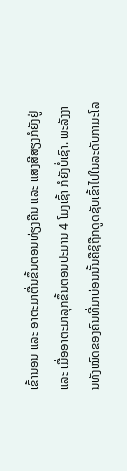ເຂົ້ານອນ ແລະ ອາຕະມາຕື່ນຂຶ້ນຕອນທ່ຽງຄືນ ແລະ ແສງສີສຽງກໍຍັງຢູ່ ແລະ ເມື່ອອາຕະມາລຸກຂຶ້ນຕອນປະມານ 4 ໂມງເຊົ້າ ກໍຍັງບໍ່ເຊົາ. ພະລັງງານທັງໝົດຂອງຄົນທີ່ມາບ່ອນນັ້ນຄືຊິຖືກດູດຊັບເຂົ້າໄປໃນລະດັບກາມະໂລ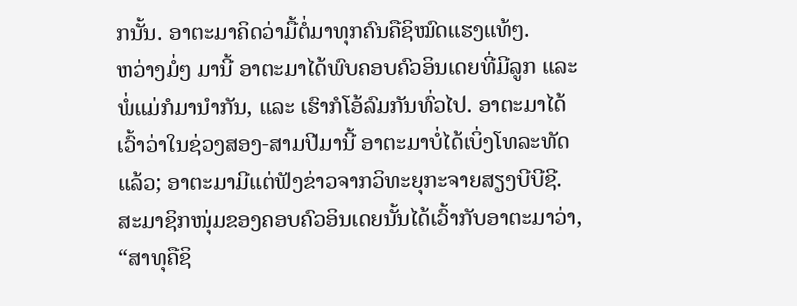ກນັ້ນ. ອາຕະມາຄິດວ່າມື້ຕໍ່ມາທຸກຄົນຄືຊິໝົດແຮງແທ້ໆ.
ຫວ່າງມໍ່ໆ ມານີ້ ອາຕະມາໄດ້ພົບຄອບຄົວອິນເດຍທີ່ມີລູກ ແລະ ພໍ່ແມ່ກໍມານຳກັນ, ແລະ ເຮົາກໍໂອ້ລົມກັນທົ່ວໄປ. ອາຕະມາໄດ້ເວົ້າວ່າໃນຊ່ວງສອງ-ສາມປີມານີ້ ອາຕະມາບໍ່ໄດ້ເບິ່ງໂທລະທັດແລ້ວ; ອາຕະມາມີແຕ່ຟັງຂ່າວຈາກວິທະຍຸກະຈາຍສຽງບີບີຊີ. ສະມາຊິກໜຸ່ມຂອງຄອບຄົວອິນເດຍນັ້ນໄດ້ເວົ້າກັບອາຕະມາວ່າ, “ສາທຸຄືຊິ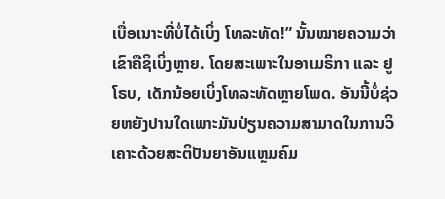ເບື່ອເນາະທີ່ບໍ່ໄດ້ເບິ່ງ ໂທລະທັດ!” ນັ້ນໝາຍຄວາມວ່າເຂົາຄືຊິເບິ່ງຫຼາຍ. ໂດຍສະເພາະໃນອາເມຣິກາ ແລະ ຢູໂຣບ, ເດັກນ້ອຍເບິ່ງໂທລະທັດຫຼາຍໂພດ. ອັນນີ້ບໍ່ຊ່ວຍຫຍັງປານໃດເພາະມັນປ່ຽນຄວາມສາມາດໃນການວິເຄາະດ້ວຍສະຕິປັນຍາອັນແຫຼມຄົມ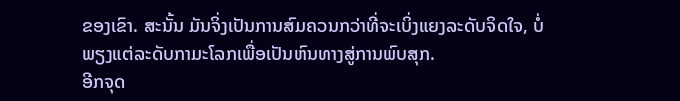ຂອງເຂົາ. ສະນັ້ນ ມັນຈິ່ງເປັນການສົມຄວນກວ່າທີ່ຈະເບິ່ງແຍງລະດັບຈິດໃຈ, ບໍ່ພຽງແຕ່ລະດັບກາມະໂລກເພື່ອເປັນຫົນທາງສູ່ການພົບສຸກ.
ອີກຈຸດ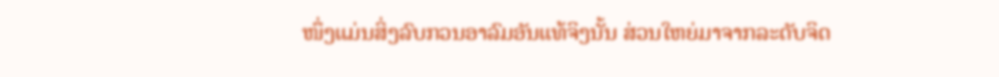ໜຶ່ງແມ່ນສິ່ງລົບກວນອາລົມອັນແທ້ຈິງນັ້ນ ສ່ວນໃຫຍ່ມາຈາກລະດັບຈິດ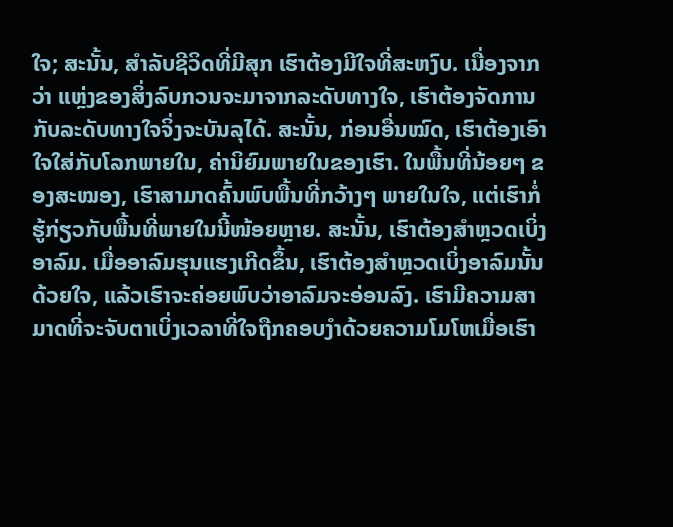ໃຈ; ສະນັ້ນ, ສຳລັບຊີວິດທີ່ມີສຸກ ເຮົາຕ້ອງມີໃຈທີ່ສະຫງົບ. ເນື່ອງຈາກວ່າ ແຫຼ່ງຂອງສິ່ງລົບກວນຈະມາຈາກລະດັບທາງໃຈ, ເຮົາຕ້ອງຈັດການກັບລະດັບທາງໃຈຈິ່ງຈະບັນລຸໄດ້. ສະນັ້ນ, ກ່ອນອື່ນໝົດ, ເຮົາຕ້ອງເອົາໃຈໃສ່ກັບໂລກພາຍໃນ, ຄ່ານິຍົມພາຍໃນຂອງເຮົາ. ໃນພື້ນທີ່ນ້ອຍໆ ຂອງສະໝອງ, ເຮົາສາມາດຄົ້ນພົບພື້ນທີ່ກວ້າງໆ ພາຍໃນໃຈ, ແຕ່ເຮົາກໍ່ຮູ້ກ່ຽວກັບພື້ນທີ່ພາຍໃນນີ້ໜ້ອຍຫຼາຍ. ສະນັ້ນ, ເຮົາຕ້ອງສຳຫຼວດເບິ່ງອາລົມ. ເມື່ອອາລົມຮຸນແຮງເກີດຂຶ້ນ, ເຮົາຕ້ອງສຳຫຼວດເບິ່ງອາລົມນັ້ນດ້ວຍໃຈ, ແລ້ວເຮົາຈະຄ່ອຍພົບວ່າອາລົມຈະອ່ອນລົງ. ເຮົາມີຄວາມສາມາດທີ່ຈະຈັບຕາເບິ່ງເວລາທີ່ໃຈຖືກຄອບງຳດ້ວຍຄວາມໂມໂຫເມື່ອເຮົາ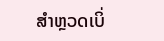ສຳຫຼວດເບິ່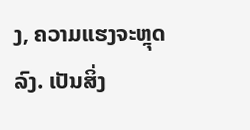ງ, ຄວາມແຮງຈະຫຼຸດລົງ. ເປັນສິ່ງ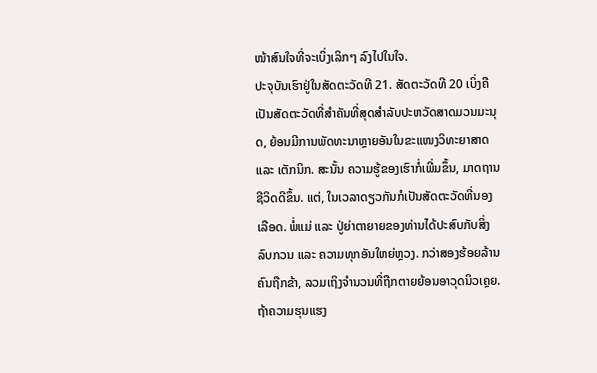ໜ້າສົນໃຈທີ່ຈະເບິ່ງເລິກໆ ລົງໄປໃນໃຈ.
ປະຈຸບັນເຮົາຢູ່ໃນສັດຕະວັດທີ 21. ສັດຕະວັດທີ 20 ເບິ່ງຄືເປັນສັດຕະວັດທີ່ສຳຄັນທີ່ສຸດສຳລັບປະຫວັດສາດມວນມະນຸດ, ຍ້ອນມີການພັດທະນາຫຼາຍອັນໃນຂະແໜງວິທະຍາສາດ ແລະ ເຕັກນິກ. ສະນັ້ນ ຄວາມຮູ້ຂອງເຮົາກໍ່ເພີ່ມຂຶ້ນ, ມາດຖານຊີວິດດີຂຶ້ນ. ແຕ່, ໃນເວລາດຽວກັນກໍເປັນສັດຕະວັດທີ່ນອງເລືອດ. ພໍ່ແມ່ ແລະ ປູ່ຍ່າຕາຍາຍຂອງທ່ານໄດ້ປະສົບກັບສິ່ງລົບກວນ ແລະ ຄວາມທຸກອັນໃຫຍ່ຫຼວງ. ກວ່າສອງຮ້ອຍລ້ານຄົນຖືກຂ້າ, ລວມເຖິງຈຳນວນທີ່ຖືກຕາຍຍ້ອນອາວຸດນິວເຄຼຍ. ຖ້າຄວາມຮຸນແຮງ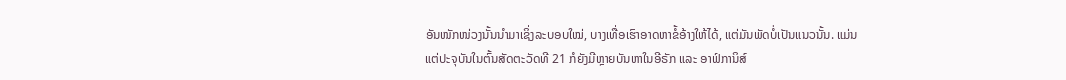ອັນໜັກໜ່ວງນັ້ນນຳມາເຊິ່ງລະບອບໃໝ່, ບາງເທື່ອເຮົາອາດຫາຂໍ້ອ້າງໃຫ້ໄດ້, ແຕ່ມັນພັດບໍ່ເປັນແນວນັ້ນ. ແມ່ນແຕ່ປະຈຸບັນໃນຕົ້ນສັດຕະວັດທີ 21 ກໍຍັງມີຫຼາຍບັນຫາໃນອີຣັກ ແລະ ອາຟ໌ການິສ໌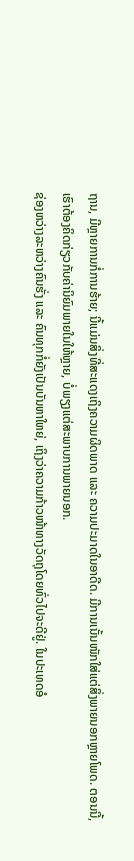ຖານ, ມີຫຼາຍການກໍ່ການຮ້າຍ; ນີ້ແມ່ນສິ່ງທີ່ສະແດງເຖິງຄວາມຜິດພາດ ແລະ ຄວາມປະມາດໃນອາດີດ. ມີການເນັ້ນໜັກໃສ່ແຕ່ສິ່ງພາຍນອກຫຼາຍໂພດ. ຕອນນີ້, ເຮົາຕ້ອງຄິດກ່ຽວກັບຄ່ານິຍົມພາຍໃນໃຫ້ຫຼາຍ, ບໍ່ພຽງແຕ່ສະພາບການພາຍນອກ.
ຊ່ອງຫວ່າງລະຫວ່າງຄົນຮັ່ງ ແລະ ຄົນທຸກກໍ່ຍັງເປັນບັນຫາໃຫຍ່, ເຖິງວ່າຄວາມກ້າວໜ້າທາງວັດຖຸໂດຍທົ່ວໄປຈະດີຢູ່. ໃນປະເທດອໍ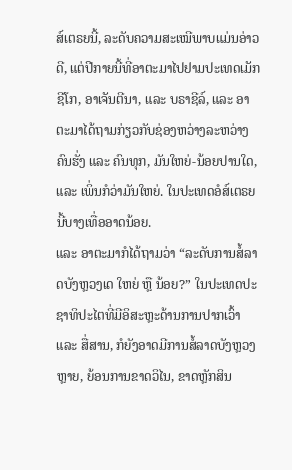ສ໌ເຕຣຍນີ້, ລະດັບຄວາມສະເໝີພາບແມ່ນອ່າວດີ, ແຕ່ປີກາຍນີ້ທີ່ອາຕະມາໄປຢາມປະເທດເມັກຊີໂກ, ອາເຈັນຕີນາ, ແລະ ບຣາຊີລ໌, ແລະ ອາຕະມາໄດ້ຖາມກ່ຽວກັບຊ່ອງຫວ່າງລະຫວ່າງຄົນຮັ່ງ ແລະ ຄົນທຸກ, ມັນໃຫຍ່-ນ້ອຍປານໃດ, ແລະ ເພິ່ນກໍວ່າມັນໃຫຍ່. ໃນປະເທດອໍສ໌ເຕຣຍນີ້ບາງເທື່ອອາດນ້ອຍ.
ແລະ ອາຕະມາກໍໄດ້ຖາມວ່າ “ລະດັບການສໍ້ລາດບັງຫຼວງເດ ໃຫຍ່ ຫຼື ນ້ອຍ?” ໃນປະເທດປະຊາທິປະໄຕທີ່ມີອິສະຫຼະດ້ານການປາກເວົ້າ ແລະ ສື່ສານ, ກໍຍັງອາດມີການສໍ້ລາດບັງຫຼວງຫຼາຍ, ຍ້ອນການຂາດວິໄນ, ຂາດຫຼັກສິນ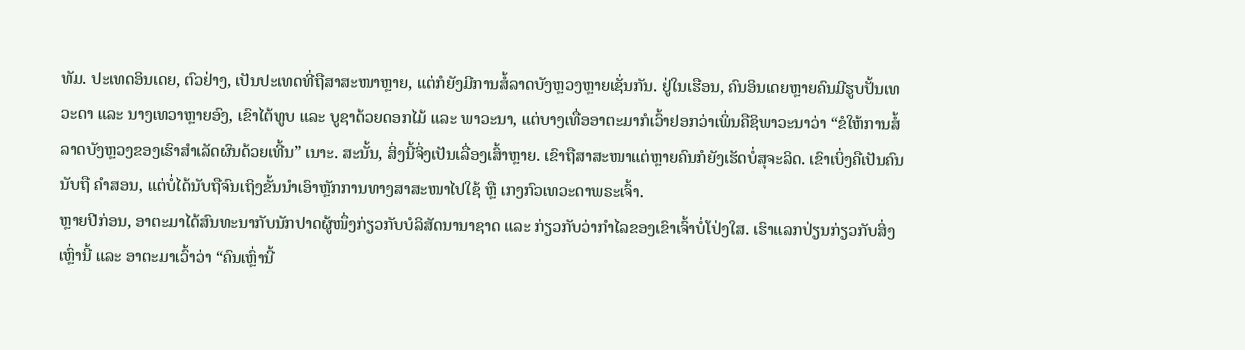ທັມ. ປະເທດອິນເດຍ, ຕົວຢ່າງ, ເປັນປະເທດທີ່ຖືສາສະໜາຫຼາຍ, ແຕ່ກໍຍັງມີການສໍ້ລາດບັງຫຼວງຫຼາຍເຊັ່ນກັນ. ຢູ່ໃນເຮືອນ, ຄົນອິນເດຍຫຼາຍຄົນມີຮູບປັ້ນເທວະດາ ແລະ ນາງເທວາຫຼາຍອົງ, ເຂົາໄຕ້ທູບ ແລະ ບູຊາດ້ວຍດອກໄມ້ ແລະ ພາວະນາ, ແຕ່ບາງເທື່ອອາຕະມາກໍເວົ້າຢອກວ່າເພິ່ນຄືຊິພາວະນາວ່າ “ຂໍໃຫ້ການສໍ້ລາດບັງຫຼວງຂອງເຮົາສຳເລັດຜົນດ້ວຍເທີ້ນ” ເນາະ. ສະນັ້ນ, ສິ່ງນີ້ຈິ່ງເປັນເລື່ອງເສົ້າຫຼາຍ. ເຂົາຖືສາສະໜາແຕ່ຫຼາຍຄົນກໍຍັງເຮັດບໍ່ສຸຈະລິດ. ເຂົາເບິ່ງຄືເປັນຄົນນັບຖື ຄຳສອນ, ແຕ່ບໍ່ໄດ້ນັບຖືຈົນເຖິງຂັ້ນນຳເອົາຫຼັກການທາງສາສະໜາໄປໃຊ້ ຫຼື ເກງກົວເທວະດາພຣະເຈົ້າ.
ຫຼາຍປີກ່ອນ, ອາຕະມາໄດ້ສົນທະນາກັບນັກປາດຜູ້ໜຶ່ງກ່ຽວກັບບໍລິສັດນານາຊາດ ແລະ ກ່ຽວກັບວ່າກຳໄລຂອງເຂົາເຈົ້າບໍ່ໂປ່ງໃສ. ເຮົາແລກປ່ຽນກ່ຽວກັບສິ່ງເຫຼົ່ານີ້ ແລະ ອາຕະມາເວົ້າວ່າ “ຄົນເຫຼົ່ານີ້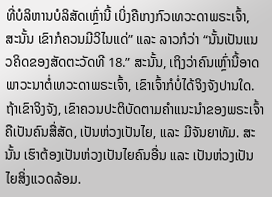ທີ່ບໍລິຫານບໍລິສັດເຫຼົ່ານີ້ ເບິ່ງຄືເກງກົວເທວະດາພຣະເຈົ້າ, ສະນັ້ນ ເຂົາກໍຄວນມີວິໄນແດ່” ແລະ ລາວກໍວ່າ “ນັ້ນເປັນແນວຄິດຂອງສັດຕະວັດທີ 18.” ສະນັ້ນ, ເຖິງວ່າຄົນເຫຼົ່ານີ້ອາດພາວະນາຕໍ່ເທວະດາພຣະເຈົ້າ, ເຂົາເຈົ້າກໍບໍ່ໄດ້ຈິງຈັງປານໃດ. ຖ້າເຂົາຈິງຈັງ, ເຂົາຄວນປະຕິບັດຕາມຄຳແນະນຳຂອງພຣະເຈົ້າ ຄືເປັນຄົນສື່ສັດ, ເປັນຫ່ວງເປັນໄຍ, ແລະ ມີຈັນຍາທັມ. ສະນັ້ນ ເຮົາຕ້ອງເປັນຫ່ວງເປັນໄຍຄົນອື່ນ ແລະ ເປັນຫ່ວງເປັນໄຍສິ່ງແວດລ້ອມ.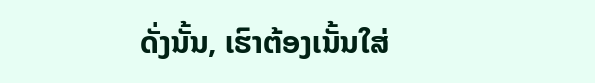ດັ່ງນັ້ນ, ເຮົາຕ້ອງເນັ້ນໃສ່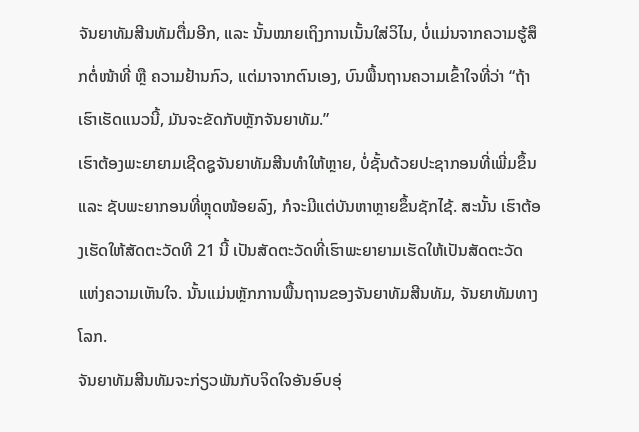ຈັນຍາທັມສີນທັມຕື່ມອີກ, ແລະ ນັ້ນໝາຍເຖິງການເນັ້ນໃສ່ວິໄນ, ບໍ່ແມ່ນຈາກຄວາມຮູ້ສຶກຕໍ່ໜ້າທີ່ ຫຼື ຄວາມຢ້ານກົວ, ແຕ່ມາຈາກຕົນເອງ, ບົນພື້ນຖານຄວາມເຂົ້າໃຈທີ່ວ່າ “ຖ້າເຮົາເຮັດແນວນີ້, ມັນຈະຂັດກັບຫຼັກຈັນຍາທັມ.”
ເຮົາຕ້ອງພະຍາຍາມເຊີດຊູຈັນຍາທັມສີນທຳໃຫ້ຫຼາຍ, ບໍ່ຊັ້ນດ້ວຍປະຊາກອນທີ່ເພີ່ມຂຶ້ນ ແລະ ຊັບພະຍາກອນທີ່ຫຼຸດໜ້ອຍລົງ, ກໍຈະມີແຕ່ບັນຫາຫຼາຍຂຶ້ນຊັກໄຊ້. ສະນັ້ນ ເຮົາຕ້ອງເຮັດໃຫ້ສັດຕະວັດທີ 21 ນີ້ ເປັນສັດຕະວັດທີ່ເຮົາພະຍາຍາມເຮັດໃຫ້ເປັນສັດຕະວັດແຫ່ງຄວາມເຫັນໃຈ. ນັ້ນແມ່ນຫຼັກການພື້ນຖານຂອງຈັນຍາທັມສີນທັມ, ຈັນຍາທັມທາງໂລກ.
ຈັນຍາທັມສີນທັມຈະກ່ຽວພັນກັບຈິດໃຈອັນອົບອຸ່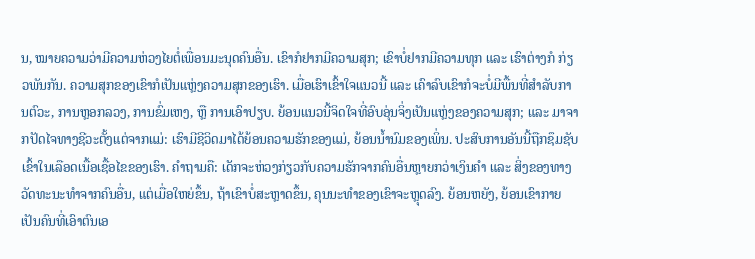ນ, ໝາຍຄວາມວ່າມີຄວາມຫ່ວງໄຍຕໍ່ເພື່ອນມະນຸດຄົນອື່ນ. ເຂົາກໍຢາກມີຄວາມສຸກ; ເຂົາບໍ່ຢາກມີຄວາມທຸກ ແລະ ເຮົາຕ່າງກໍ ກ່ຽວພັນກັນ. ຄວາມສຸກຂອງເຂົາກໍເປັນແຫຼ່ງຄວາມສຸກຂອງເຮົາ. ເມື່ອເຮົາເຂົ້າໃຈແນວນີ້ ແລະ ເຄົາລົບເຂົາກໍຈະບໍ່ມີພື້ນທີ່ສຳລັບການຕົວະ, ການຫຼອກລວງ, ການຂົ່ມເຫງ, ຫຼື ການເອົາປຽບ. ຍ້ອນແນວນີ້ຈິດໃຈທີ່ອົບອຸ່ນຈິ່ງເປັນແຫຼ່ງຂອງຄວາມສຸກ; ແລະ ມາຈາກປັດໄຈທາງຊີວະຕັ້ງແຕ່ຈາກແມ່: ເຮົາມີຊີວິດມາໄດ້ຍ້ອນຄວາມຮັກຂອງແມ່, ຍ້ອນນ້ຳນົມຂອງເພິ່ນ. ປະສົບການອັນນີ້ຖືກຊຶມຊັບເຂົ້າໃນເລືອດເນື້ອເຊື້ອໄຂຂອງເຮົາ. ຄຳຖາມຄື: ເດັກຈະຫ່ວງກ່ຽວກັບຄວາມຮັກຈາກຄົນອື່ນຫຼາຍກວ່າເງິນຄຳ ແລະ ສິ່ງຂອງທາງວັດທະນະທຳຈາກຄົນອື່ນ, ແຕ່ເມື່ອໃຫຍ່ຂຶ້ນ, ຖ້າເຂົາບໍ່ສະຫຼາດຂຶ້ນ, ຄຸນນະທຳຂອງເຂົາຈະຫຼຸດລົງ. ຍ້ອນຫຍັງ, ຍ້ອນເຂົາກາຍເປັນຄົນທີ່ເອົາຕົນເອ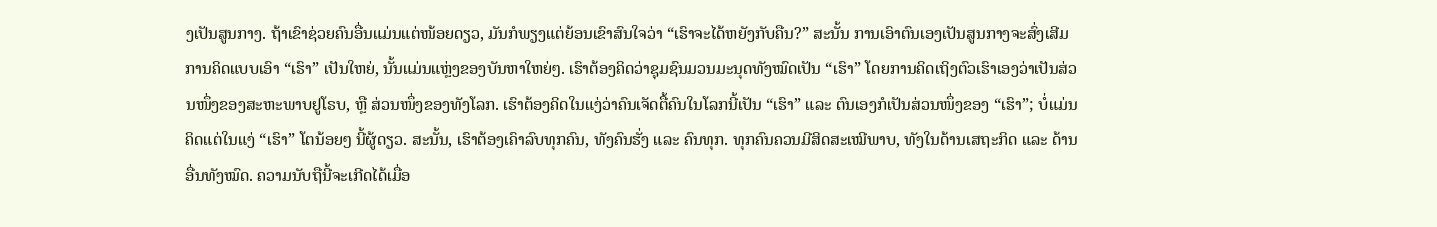ງເປັນສູນກາງ. ຖ້າເຂົາຊ່ວຍຄົນອື່ນແມ່ນແຕ່ໜ້ອຍດຽວ, ມັນກໍພຽງແຕ່ຍ້ອນເຂົາສົນໃຈວ່າ “ເຮົາຈະໄດ້ຫຍັງກັບຄືນ?” ສະນັ້ນ ການເອົາຕົນເອງເປັນສູນກາງຈະສົ່ງເສີມການຄິດແບບເອົາ “ເຮົາ” ເປັນໃຫຍ່, ນັ້ນແມ່ນແຫຼ່ງຂອງບັນຫາໃຫຍ່ໆ. ເຮົາຕ້ອງຄິດວ່າຊຸມຊົນມວນມະນຸດທັງໝົດເປັນ “ເຮົາ” ໂດຍການຄິດເຖິງຕົວເຮົາເອງວ່າເປັນສ່ວນໜຶ່ງຂອງສະຫະພາບຢູໂຣບ, ຫຼື ສ່ວນໜຶ່ງຂອງທັງໂລກ. ເຮົາຕ້ອງຄິດໃນແງ່ວ່າຄົນເຈັດຕື້ຄົນໃນໂລກນີ້ເປັນ “ເຮົາ” ແລະ ຕົນເອງກໍເປັນສ່ວນໜຶ່ງຂອງ “ເຮົາ”; ບໍ່ແມ່ນຄິດແຕ່ໃນແງ່ “ເຮົາ” ໂຕນ້ອຍໆ ນີ້ຜູ້ດຽວ. ສະນັ້ນ, ເຮົາຕ້ອງເຄົາລົບທຸກຄົນ, ທັງຄົນຮັ່ງ ແລະ ຄົນທຸກ. ທຸກຄົນຄວນມີສິດສະເໝີພາບ, ທັງໃນດ້ານເສຖະກິດ ແລະ ດ້ານອື່ນທັງໝົດ. ຄວາມນັບຖືນີ້ຈະເກີດໄດ້ເມື່ອ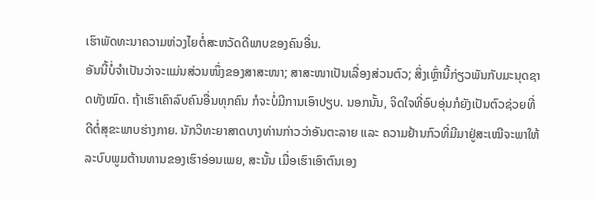ເຮົາພັດທະນາຄວາມຫ່ວງໄຍຕໍ່ສະຫວັດດີພາບຂອງຄົນອື່ນ.
ອັນນີ້ບໍ່ຈຳເປັນວ່າຈະແມ່ນສ່ວນໜຶ່ງຂອງສາສະໜາ; ສາສະໜາເປັນເລື່ອງສ່ວນຕົວ; ສິ່ງເຫຼົ່ານີ້ກ່ຽວພັນກັບມະນຸດຊາດທັງໝົດ. ຖ້າເຮົາເຄົາລົບຄົນອື່ນທຸກຄົນ ກໍຈະບໍ່ມີການເອົາປຽບ. ນອກນັ້ນ, ຈິດໃຈທີ່ອົບອຸ່ນກໍຍັງເປັນຕົວຊ່ວຍທີ່ດີຕໍ່ສຸຂະພາບຮ່າງກາຍ. ນັກວິທະຍາສາດບາງທ່ານກ່າວວ່າອັນຕະລາຍ ແລະ ຄວາມຢ້ານກົວທີ່ມີມາຢູ່ສະເໝີຈະພາໃຫ້ລະບົບພູມຕ້ານທານຂອງເຮົາອ່ອນເພຍ, ສະນັ້ນ ເມື່ອເຮົາເອົາຕົນເອງ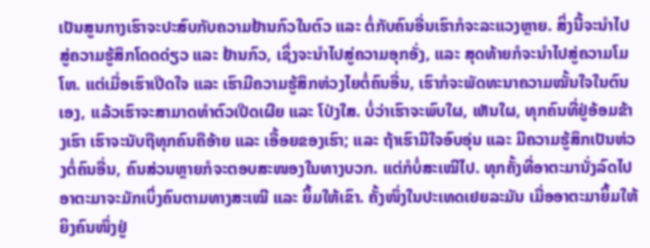ເປັນສູນກາງເຮົາຈະປະສົບກັບຄວາມຢ້ານກົວໃນຕົວ ແລະ ຕໍ່ກັບຄົນອື່ນເຮົາກໍຈະລະແວງຫຼາຍ. ສິ່ງນີ້ຈະນຳໄປສູ່ຄວາມຮູ້ສຶກໂດດດ່ຽວ ແລະ ຢ້ານກົວ, ເຊິ່ງຈະນຳໄປສູ່ຄວາມອຸກອັ່ງ, ແລະ ສຸດທ້າຍກໍຈະນຳໄປສູ່ຄວາມໂມໂຫ. ແຕ່ເມື່ອເຮົາເປີດໃຈ ແລະ ເຮົາມີຄວາມຮູ້ສຶກຫ່ວງໄຍຕໍ່ຄົນອື່ນ, ເຮົາກໍຈະພັດທະນາຄວາມໝັ້ນໃຈໃນຕົນເອງ, ແລ້ວເຮົາຈະສາມາດທຳຕົວເປີດເຜີຍ ແລະ ໂປ່ງໃສ. ບໍ່ວ່າເຮົາຈະພົບໃຜ, ເຫັນໃຜ, ທຸກຄົນທີ່ຢູ່ອ້ອມຂ້າງເຮົາ ເຮົາຈະນັບຖືທຸກຄົນຄືອ້າຍ ແລະ ເອື້ອຍຂອງເຮົາ; ແລະ ຖ້າເຮົາມີໃຈອົບອຸ່ນ ແລະ ມີຄວາມຮູ້ສຶກເປັນຫ່ວງຕໍ່ຄົນອື່ນ, ຄົນສ່ວນຫຼາຍກໍຈະຕອບສະໜອງໃນທາງບວກ. ແຕ່ກໍບໍ່ສະເໝີໄປ. ທຸກຄັ້ງທີ່ອາຕະມານັ່ງລົດໄປອາຕະມາຈະມັກເບິ່ງຄົນຕາມທາງສະເໝີ ແລະ ຍິ້ມໃຫ້ເຂົາ. ຄັ້ງໜຶ່ງໃນປະເທດເຢຍລະມັນ ເມື່ອອາຕະມາຍິ້ມໃຫ້ຍິງຄົນໜຶ່ງຢູ່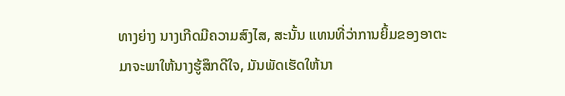ທາງຍ່າງ ນາງເກີດມີຄວາມສົງໄສ, ສະນັ້ນ ແທນທີ່ວ່າການຍິ້ມຂອງອາຕະມາຈະພາໃຫ້ນາງຮູ້ສຶກດີໃຈ, ມັນພັດເຮັດໃຫ້ນາ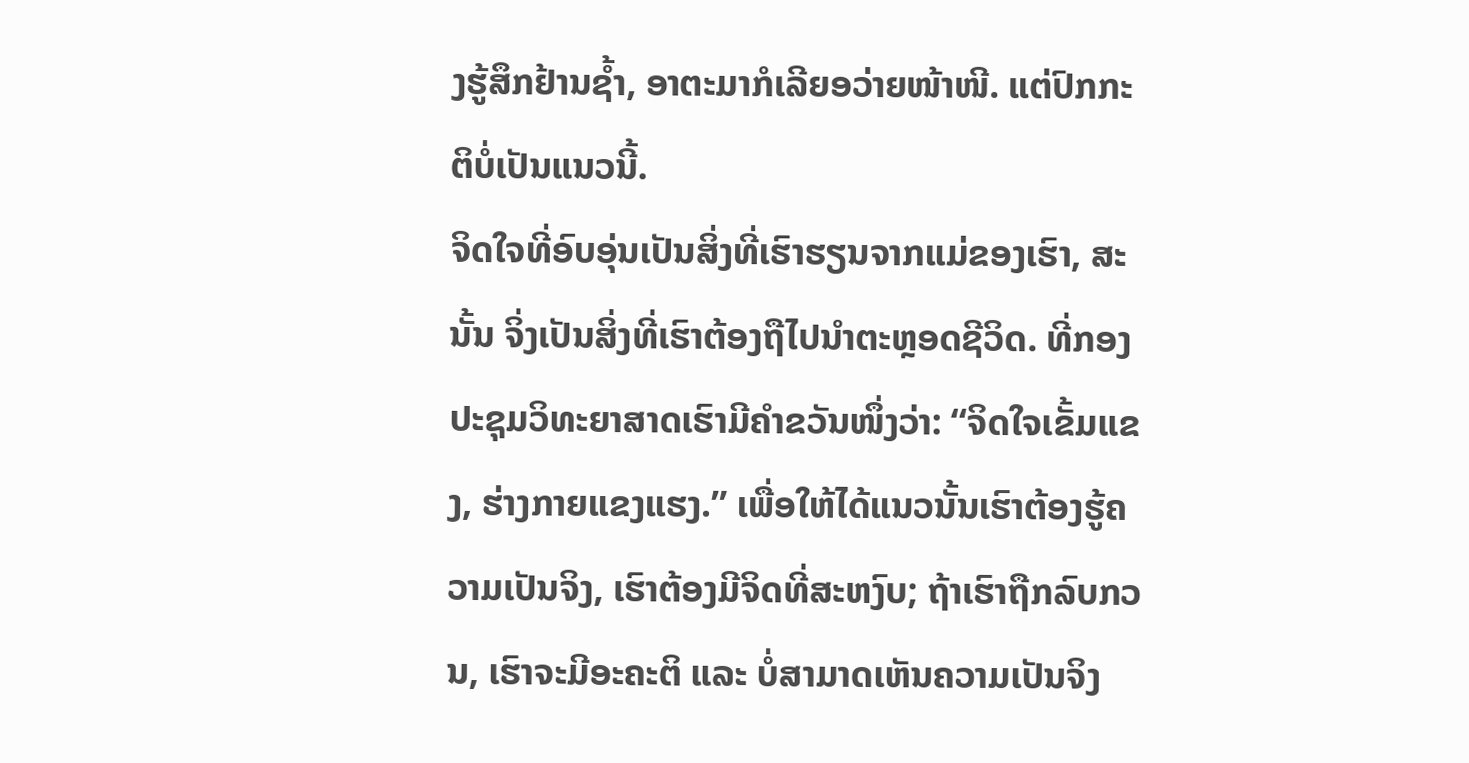ງຮູ້ສຶກຢ້ານຊ້ຳ, ອາຕະມາກໍເລີຍອວ່າຍໜ້າໜີ. ແຕ່ປົກກະຕິບໍ່ເປັນແນວນີ້.
ຈິດໃຈທີ່ອົບອຸ່ນເປັນສິ່ງທີ່ເຮົາຮຽນຈາກແມ່ຂອງເຮົາ, ສະນັ້ນ ຈິ່ງເປັນສິ່ງທີ່ເຮົາຕ້ອງຖືໄປນຳຕະຫຼອດຊີວິດ. ທີ່ກອງປະຊຸມວິທະຍາສາດເຮົາມີຄຳຂວັນໜຶ່ງວ່າ: “ຈິດໃຈເຂັ້ມແຂງ, ຮ່າງກາຍແຂງແຮງ.” ເພື່ອໃຫ້ໄດ້ແນວນັ້ນເຮົາຕ້ອງຮູ້ຄວາມເປັນຈິງ, ເຮົາຕ້ອງມີຈິດທີ່ສະຫງົບ; ຖ້າເຮົາຖືກລົບກວນ, ເຮົາຈະມີອະຄະຕິ ແລະ ບໍ່ສາມາດເຫັນຄວາມເປັນຈິງ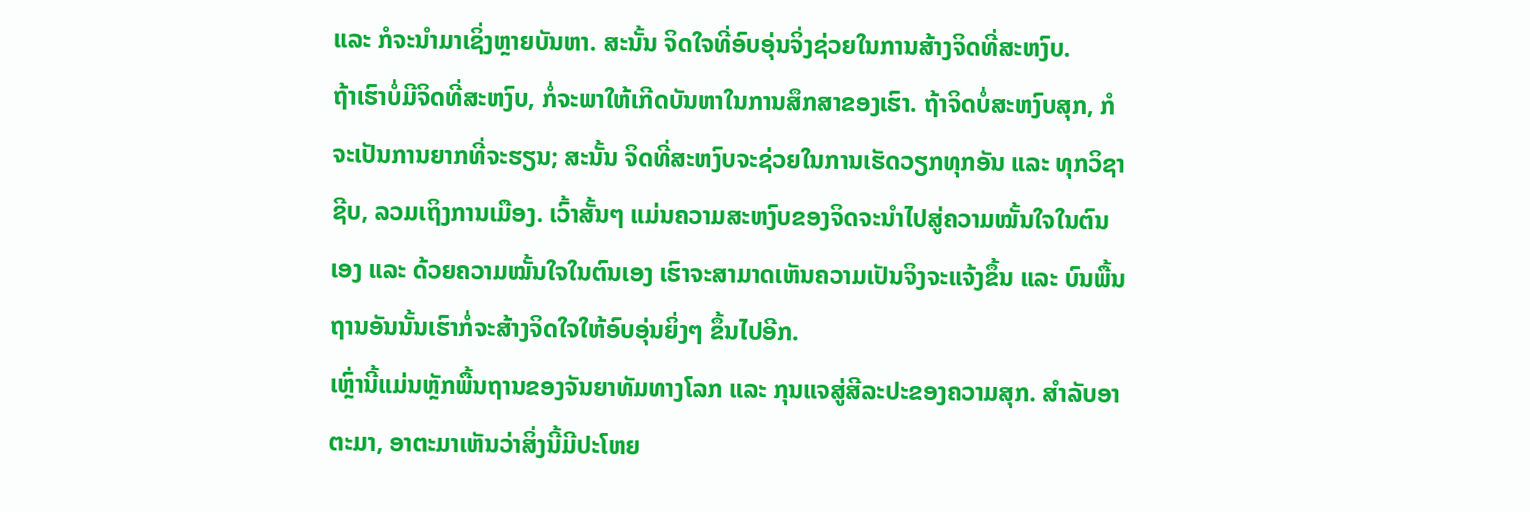ແລະ ກໍຈະນຳມາເຊິ່ງຫຼາຍບັນຫາ. ສະນັ້ນ ຈິດໃຈທີ່ອົບອຸ່ນຈິ່ງຊ່ວຍໃນການສ້າງຈິດທີ່ສະຫງົບ.
ຖ້າເຮົາບໍ່ມີຈິດທີ່ສະຫງົບ, ກໍ່ຈະພາໃຫ້ເກີດບັນຫາໃນການສຶກສາຂອງເຮົາ. ຖ້າຈິດບໍ່ສະຫງົບສຸກ, ກໍຈະເປັນການຍາກທີ່ຈະຮຽນ; ສະນັ້ນ ຈິດທີ່ສະຫງົບຈະຊ່ວຍໃນການເຮັດວຽກທຸກອັນ ແລະ ທຸກວິຊາຊີບ, ລວມເຖິງການເມືອງ. ເວົ້າສັ້ນໆ ແມ່ນຄວາມສະຫງົບຂອງຈິດຈະນຳໄປສູ່ຄວາມໝັ້ນໃຈໃນຕົນເອງ ແລະ ດ້ວຍຄວາມໝັ້ນໃຈໃນຕົນເອງ ເຮົາຈະສາມາດເຫັນຄວາມເປັນຈິງຈະແຈ້ງຂຶ້ນ ແລະ ບົນພື້ນຖານອັນນັ້ນເຮົາກໍ່ຈະສ້າງຈິດໃຈໃຫ້ອົບອຸ່ນຍິ່ງໆ ຂຶ້ນໄປອີກ.
ເຫຼົ່ານີ້ແມ່ນຫຼັກພື້ນຖານຂອງຈັນຍາທັມທາງໂລກ ແລະ ກຸນແຈສູ່ສີລະປະຂອງຄວາມສຸກ. ສຳລັບອາຕະມາ, ອາຕະມາເຫັນວ່າສິ່ງນີ້ມີປະໂຫຍ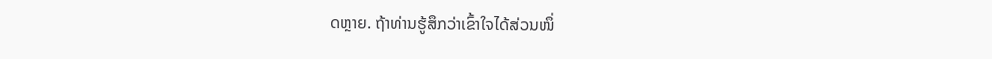ດຫຼາຍ. ຖ້າທ່ານຮູ້ສຶກວ່າເຂົ້າໃຈໄດ້ສ່ວນໜຶ່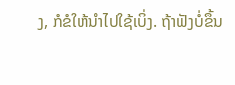ງ, ກໍຂໍໃຫ້ນຳໄປໃຊ້ເບິ່ງ. ຖ້າຟັງບໍ່ຂຶ້ນ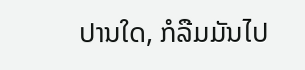ປານໃດ, ກໍລືມມັນໄປ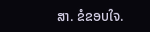ສາ. ຂໍຂອບໃຈ.